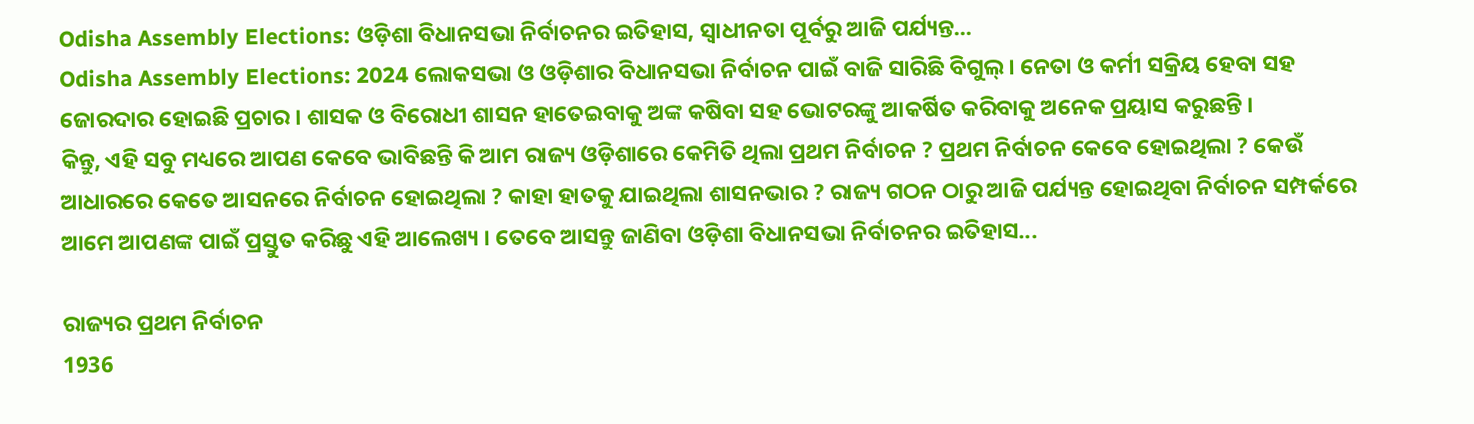Odisha Assembly Elections: ଓଡ଼ିଶା ବିଧାନସଭା ନିର୍ବାଚନର ଇତିହାସ, ସ୍ୱାଧୀନତା ପୂର୍ବରୁ ଆଜି ପର୍ଯ୍ୟନ୍ତ...
Odisha Assembly Elections: 2024 ଲୋକସଭା ଓ ଓଡ଼ିଶାର ବିଧାନସଭା ନିର୍ବାଚନ ପାଇଁ ବାଜି ସାରିଛି ବିଗୁଲ୍ । ନେତା ଓ କର୍ମୀ ସକ୍ରିୟ ହେବା ସହ ଜୋରଦାର ହୋଇଛି ପ୍ରଚାର । ଶାସକ ଓ ବିରୋଧୀ ଶାସନ ହାତେଇବାକୁ ଅଙ୍କ କଷିବା ସହ ଭୋଟରଙ୍କୁ ଆକର୍ଷିତ କରିବାକୁ ଅନେକ ପ୍ରୟାସ କରୁଛନ୍ତି ।
କିନ୍ତୁ, ଏହି ସବୁ ମଧ୍ୟରେ ଆପଣ କେବେ ଭାବିଛନ୍ତି କି ଆମ ରାଜ୍ୟ ଓଡ଼ିଶାରେ କେମିତି ଥିଲା ପ୍ରଥମ ନିର୍ବାଚନ ? ପ୍ରଥମ ନିର୍ବାଚନ କେବେ ହୋଇଥିଲା ? କେଉଁ ଆଧାରରେ କେତେ ଆସନରେ ନିର୍ବାଚନ ହୋଇଥିଲା ? କାହା ହାତକୁ ଯାଇଥିଲା ଶାସନଭାର ? ରାଜ୍ୟ ଗଠନ ଠାରୁ ଆଜି ପର୍ଯ୍ୟନ୍ତ ହୋଇଥିବା ନିର୍ବାଚନ ସମ୍ପର୍କରେ ଆମେ ଆପଣଙ୍କ ପାଇଁ ପ୍ରସ୍ତୁତ କରିଛୁ ଏହି ଆଲେଖ୍ୟ । ତେବେ ଆସନ୍ତୁ ଜାଣିବା ଓଡ଼ିଶା ବିଧାନସଭା ନିର୍ବାଚନର ଇତିହାସ...

ରାଜ୍ୟର ପ୍ରଥମ ନିର୍ବାଚନ
1936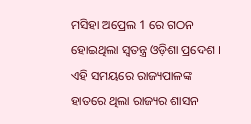ମସିହା ଅପ୍ରେଲ 1 ରେ ଗଠନ ହୋଇଥିଲା ସ୍ୱତନ୍ତ୍ର ଓଡ଼ିଶା ପ୍ରଦେଶ । ଏହି ସମୟରେ ରାଜ୍ୟପାଳଙ୍କ ହାତରେ ଥିଲା ରାଜ୍ୟର ଶାସନ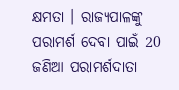କ୍ଷମତା । ରାଜ୍ୟପାଳଙ୍କୁ ପରାମର୍ଶ ଦେବା ପାଇଁ 20 ଜଣିଆ ପରାମର୍ଶଦାତା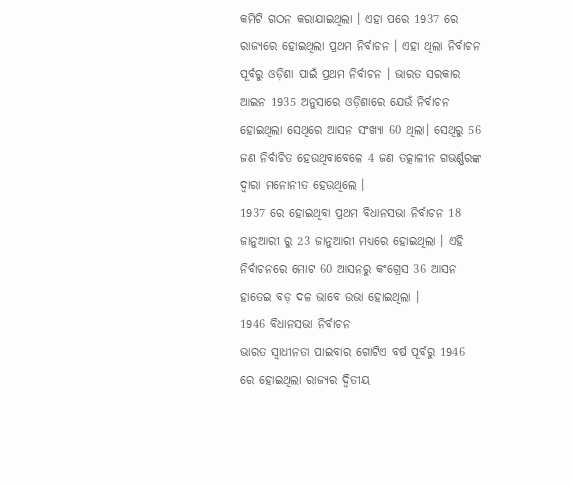କମିଟି ଗଠନ କରାଯାଇଥିଲା । ଏହା ପରେ 1937 ରେ ରାଜ୍ୟରେ ହୋଇଥିଲା ପ୍ରଥମ ନିର୍ବାଚନ । ଏହା ଥିଲା ନିର୍ବାଚନ ପୂର୍ବରୁ ଓଡ଼ିଶା ପାଇଁ ପ୍ରଥମ ନିର୍ବାଚନ । ଭାରତ ସରକାର ଆଇନ 1935 ଅନୁସାରେ ଓଡ଼ିଶାରେ ଯେଉଁ ନିର୍ବାଚନ ହୋଇଥିଲା ସେଥିରେ ଆସନ ସଂଖ୍ୟା 60 ଥିଲା। ସେଥିରୁ 56 ଜଣ ନିର୍ବାଚିତ ହେଉଥିବାବେଳେ 4 ଜଣ ତତ୍କାଳୀନ ଗଭର୍ଣ୍ଣରଙ୍କ ଦ୍ୱାରା ମନୋନୀତ ହେଉଥିଲେ ।
1937 ରେ ହୋଇଥିବା ପ୍ରଥମ ବିଧାନସଭା ନିର୍ବାଚନ 18 ଜାନୁଆରୀ ରୁ 23 ଜାନୁଆରୀ ମଧ୍ୟରେ ହୋଇଥିଲା । ଏହି ନିର୍ବାଚନରେ ମୋଟ 60 ଆସନରୁ କଂଗ୍ରେସ 36 ଆସନ ହାତେଇ ବଡ଼ ଦଳ ଭାବେ ଉଭା ହୋଇଥିଲା ।
1946 ବିଧାନସଭା ନିର୍ବାଚନ
ଭାରତ ସ୍ୱାଧୀନତା ପାଇବାର ଗୋଟିଏ ବର୍ଷ ପୂର୍ବରୁ 1946 ରେ ହୋଇଥିଲା ରାଜ୍ୟର ଦ୍ୱିତୀୟ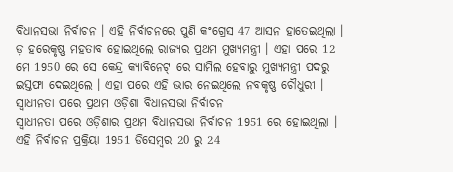ବିଧାନସଭା ନିର୍ବାଚନ । ଏହି ନିର୍ବାଚନରେ ପୁଣି କଂଗ୍ରେସ 47 ଆସନ ହାତେଇଥିଲା । ଡ଼ ହରେକୃଷ୍ଣ ମହତାବ ହୋଇଥିଲେ ରାଜ୍ୟର ପ୍ରଥମ ମୁଖ୍ୟମନ୍ତ୍ରୀ । ଏହା ପରେ 12 ମେ 1950 ରେ ସେ କେନ୍ଦ୍ର କ୍ୟାବିନେଟ୍ ରେ ସାମିଲ ହେବାରୁ ମୁଖ୍ୟମନ୍ତ୍ରୀ ପଦରୁ ଇସ୍ତଫା ଦେଇଥିଲେ । ଏହା ପରେ ଏହି ଭାର ନେଇଥିଲେ ନବକୃଷ୍ଣ ଚୌଧୁରୀ ।
ସ୍ୱାଧୀନତା ପରେ ପ୍ରଥମ ଓଡ଼ିଶା ବିଧାନସଭା ନିର୍ବାଚନ
ସ୍ୱାଧୀନତା ପରେ ଓଡ଼ିଶାର ପ୍ରଥମ ବିଧାନସଭା ନିର୍ବାଚନ 1951 ରେ ହୋଇଥିଲା । ଏହି ନିର୍ବାଚନ ପ୍ରକ୍ରିୟା 1951 ଡିସେମ୍ବର 20 ରୁ 24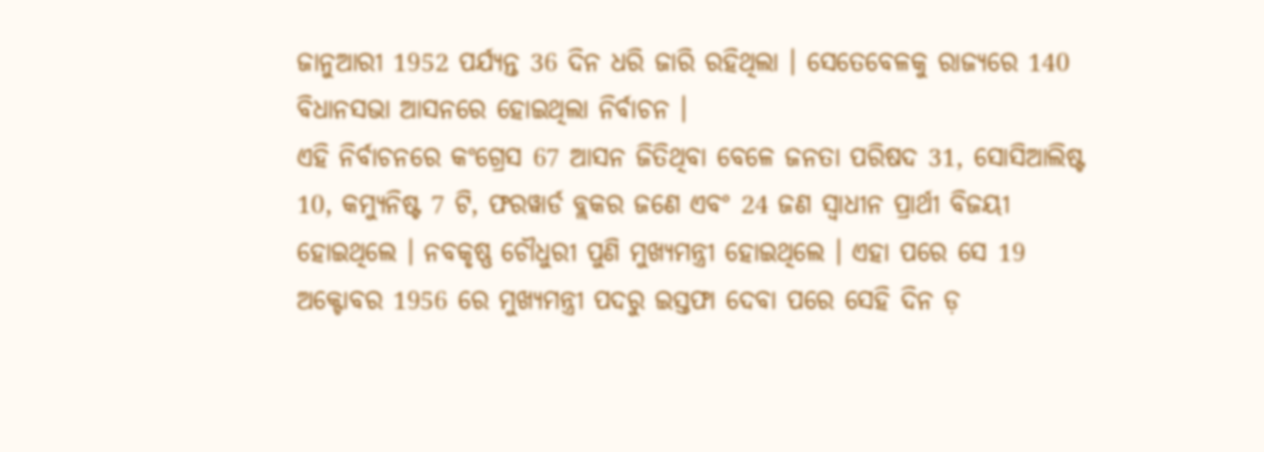ଜାନୁଆରୀ 1952 ପର୍ଯ୍ୟନ୍ତ 36 ଦିନ ଧରି ଜାରି ରହିଥିଲା । ସେତେବେଳକୁ ରାଜ୍ୟରେ 140 ବିଧାନସଭା ଆସନରେ ହୋଇଥିଲା ନିର୍ବାଚନ ।
ଏହି ନିର୍ବାଚନରେ କଂଗ୍ରେସ 67 ଆସନ ଜିତିଥିବା ବେଳେ ଜନତା ପରିଷଦ 31, ସୋସିଆଲିଷ୍ଟ 10, କମ୍ୟୁନିଷ୍ଟ 7 ଟି, ଫରୱାର୍ଡ ବ୍ଲକର ଜଣେ ଏବଂ 24 ଜଣ ସ୍ୱାଧୀନ ପ୍ରାର୍ଥୀ ବିଜୟୀ ହୋଇଥିଲେ । ନବକୃଷ୍ଣ ଚୌଧୁରୀ ପୁଣି ମୁଖ୍ୟମନ୍ତ୍ରୀ ହୋଇଥିଲେ । ଏହା ପରେ ସେ 19 ଅକ୍ଟୋବର 1956 ରେ ମୁଖ୍ୟମନ୍ତ୍ରୀ ପଦରୁ ଇସ୍ତଫା ଦେବା ପରେ ସେହି ଦିନ ଡ଼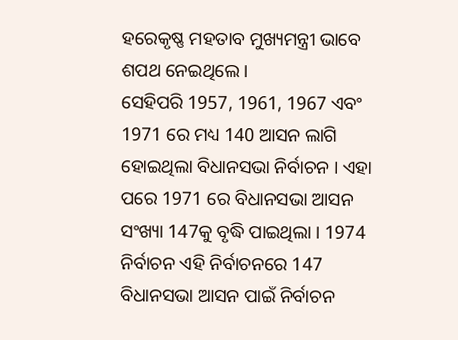ହରେକୃଷ୍ଣ ମହତାବ ମୁଖ୍ୟମନ୍ତ୍ରୀ ଭାବେ ଶପଥ ନେଇଥିଲେ ।
ସେହିପରି 1957, 1961, 1967 ଏବଂ 1971 ରେ ମଧ୍ୟ 140 ଆସନ ଲାଗି ହୋଇଥିଲା ବିଧାନସଭା ନିର୍ବାଚନ । ଏହା ପରେ 1971 ରେ ବିଧାନସଭା ଆସନ ସଂଖ୍ୟା 147କୁ ବୃଦ୍ଧି ପାଇଥିଲା । 1974 ନିର୍ବାଚନ ଏହି ନିର୍ବାଚନରେ 147 ବିଧାନସଭା ଆସନ ପାଇଁ ନିର୍ବାଚନ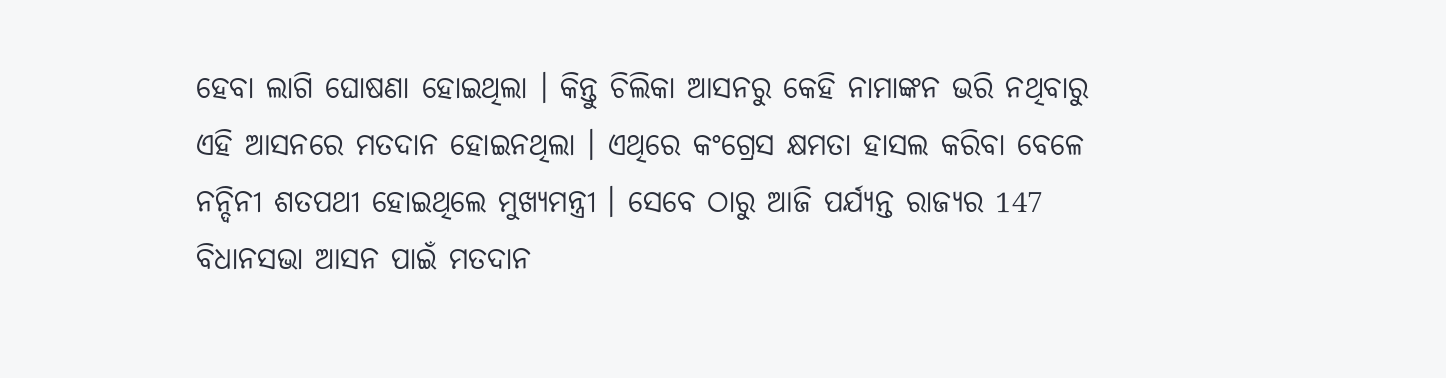ହେବା ଲାଗି ଘୋଷଣା ହୋଇଥିଲା । କିନ୍ତୁ ଚିଲିକା ଆସନରୁ କେହି ନାମାଙ୍କନ ଭରି ନଥିବାରୁ ଏହି ଆସନରେ ମତଦାନ ହୋଇନଥିଲା । ଏଥିରେ କଂଗ୍ରେସ କ୍ଷମତା ହାସଲ କରିବା ବେଳେ ନନ୍ଦିନୀ ଶତପଥୀ ହୋଇଥିଲେ ମୁଖ୍ୟମନ୍ତ୍ରୀ । ସେବେ ଠାରୁ ଆଜି ପର୍ଯ୍ୟନ୍ତ ରାଜ୍ୟର 147 ବିଧାନସଭା ଆସନ ପାଇଁ ମତଦାନ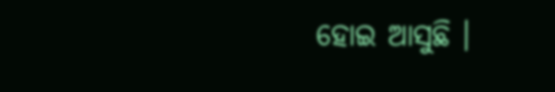ହୋଇ ଆସୁଛି ।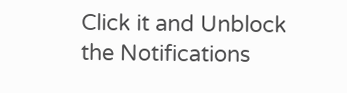Click it and Unblock the Notifications